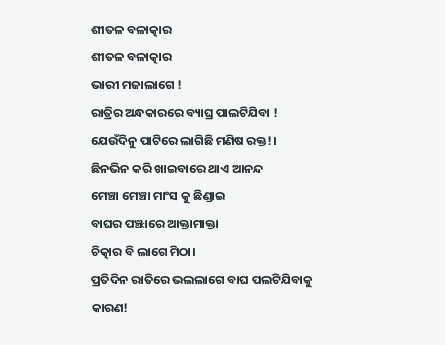ଶୀତଳ ବଳାତ୍କାର
ଶୀତଳ ବଳାତ୍କାର
ଭାରୀ ମଜାଲାଗେ !
ରାତ୍ରିର ଅନ୍ଧକାରରେ ବ୍ୟାଘ୍ର ପାଲଟିଯିବା !
ଯେଉଁଦିନୁ ପାଟିରେ ଲାଗିଛି ମଣିଷ ରକ୍ତ!।
ଛିନଭିନ କରି ଖାଇବାରେ ଥାଏ ଆନନ୍ଦ
ମେଞ୍ଚା ମେଞ୍ଚା ମାଂସ କୁ ଛିଣ୍ଡାଇ
ବାଘର ପଞ୍ଝାରେ ଆକ୍ତାମାକ୍ତା
ଚିତ୍କାର ବି ଲାଗେ ମିଠା।
ପ୍ରତିଦିନ ରାତିରେ ଭଲଲାଗେ ବାଘ ପଲଟିଯିବାକୁ
କାରଣ!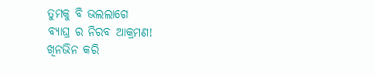ତୁମକୁ ବି ଭଲଲାଗେ
ବ୍ୟାଘ୍ର ର ନିରବ ଆକ୍ରମଣ!
ଖିନଭିନ କରି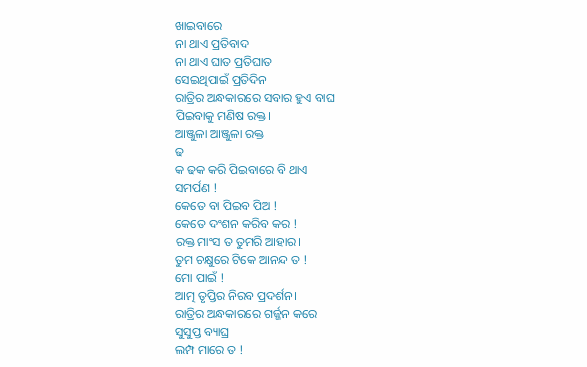ଖାଇବାରେ
ନା ଥାଏ ପ୍ରତିବାଦ
ନା ଥାଏ ଘାତ ପ୍ରତିଘାତ
ସେଇଥିପାଇଁ ପ୍ରତିଦିନ
ରାତ୍ରିର ଅନ୍ଧକାରରେ ସବାର ହୁଏ ବାଘ
ପିଇବାକୁ ମଣିଷ ରକ୍ତ।
ଆଞ୍ଜୁଳା ଆଞ୍ଜୁଳା ରକ୍ତ
ଢ
କ ଢକ କରି ପିଇବାରେ ବି ଥାଏ
ସମର୍ପଣ !
କେତେ ବା ପିଇବ ପିଅ !
କେତେ ଦଂଶନ କରିବ କର !
ରକ୍ତ ମାଂସ ତ ତୁମରି ଆହାର।
ତୁମ ଚକ୍ଷୁରେ ଟିକେ ଆନନ୍ଦ ତ !
ମୋ ପାଇଁ !
ଆତ୍ମ ତୃପ୍ତିର ନିରବ ପ୍ରଦର୍ଶନ।
ରାତ୍ରିର ଅନ୍ଧକାରରେ ଗର୍ଜ୍ଜନ କରେ
ସୁସୁପ୍ତ ବ୍ୟାଘ୍ର
ଲମ୍ପ ମାରେ ତ !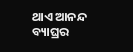ଥାଏ ଆନନ୍ଦ
ବ୍ୟାଘ୍ରର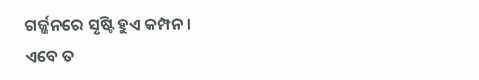ଗର୍ଜ୍ଜନରେ ସୃଷ୍ଟି ହୁଏ କମ୍ପନ।
ଏବେ ତ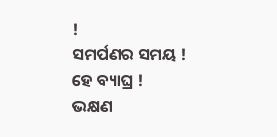!
ସମର୍ପଣର ସମୟ !
ହେ ବ୍ୟାଘ୍ର !
ଭକ୍ଷଣ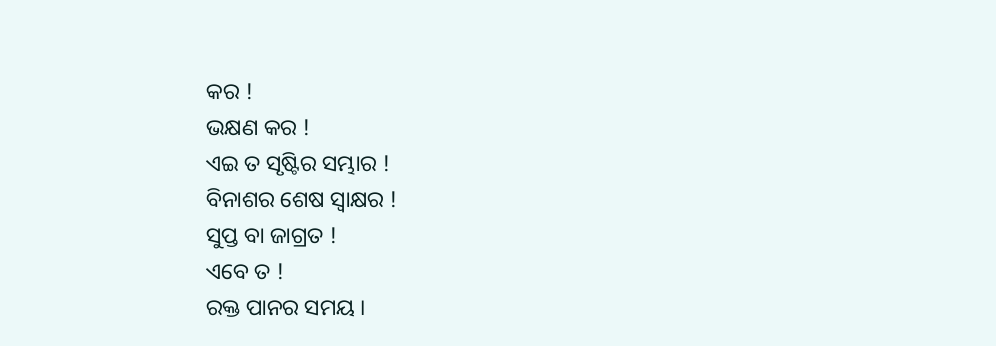କର !
ଭକ୍ଷଣ କର !
ଏଇ ତ ସୃଷ୍ଟିର ସମ୍ଭାର !
ବିନାଶର ଶେଷ ସ୍ବାକ୍ଷର !
ସୁପ୍ତ ବା ଜାଗ୍ରତ !
ଏବେ ତ !
ରକ୍ତ ପାନର ସମୟ ।